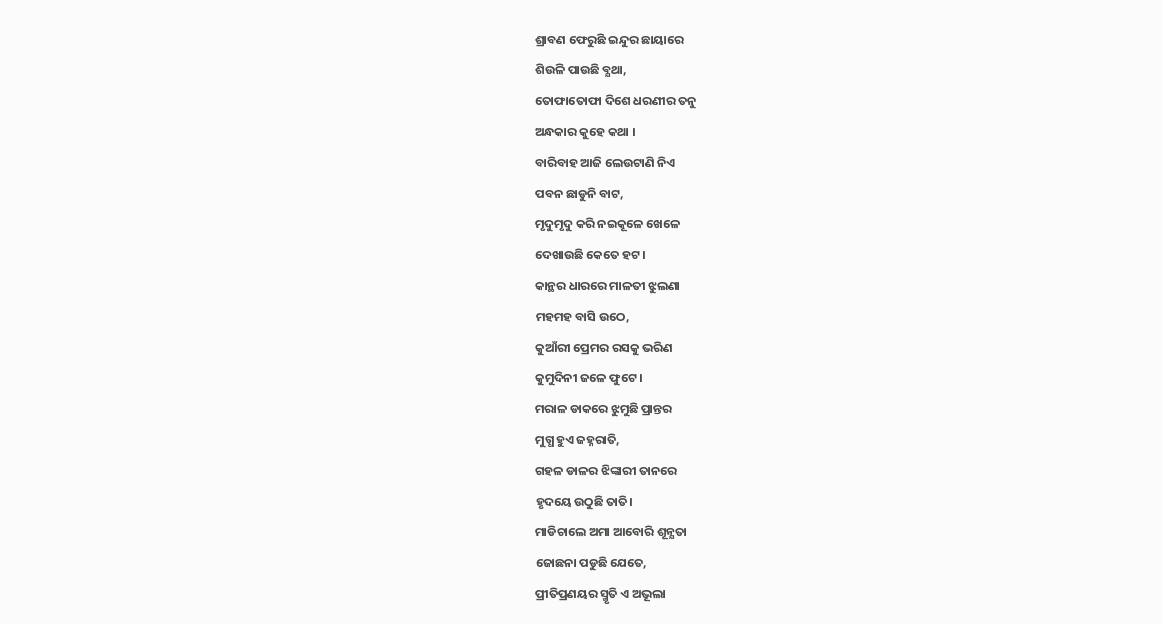ଶ୍ରାବଣ ଫେରୁଛି ଇନ୍ଦୁର ଛାୟାରେ
ଶିଉଳି ପାଉଛି ବ୍ଯଥା,
ତୋଫାତୋଫା ଦିଶେ ଧରଣୀର ତନୁ
ଅନ୍ଧକାର କୁହେ କଥା ।
ବାରିବାହ ଆଜି ଲେଉଟାଣି ନିଏ
ପବନ ଛାଡୁନି ବାଟ,
ମୃଦୁମୃଦୁ କରି ନଇକୂଳେ ଖେଳେ
ଦେଖାଉଛି କେତେ ହଟ ।
କାନ୍ଥର ଧାରରେ ମାଳତୀ ଝୁଲଣା
ମହମହ ବାସି ଉଠେ,
କୁଆଁରୀ ପ୍ରେମର ରସକୁ ଭରିଣ
କୁମୁଦିନୀ ଜଳେ ଫୁଟେ ।
ମରାଳ ଡାକରେ ଝୁମୁଛି ପ୍ରାନ୍ତର
ମୁଗ୍ଧ ହୁଏ ଜହ୍ନରାତି,
ଗହଳ ଡାଳର ଝିଙ୍କାରୀ ତାନରେ
ହୃଦୟେ ଉଠୁଛି ତାତି।
ମାଡିଚାଲେ ଅମା ଆବୋରି ଶୂନ୍ଯତା
ଜୋଛନା ପଡୁଛି ଯେତେ,
ପ୍ରୀତିପ୍ରଣୟର ସ୍ମୃତି ଏ ଅଭୂଲା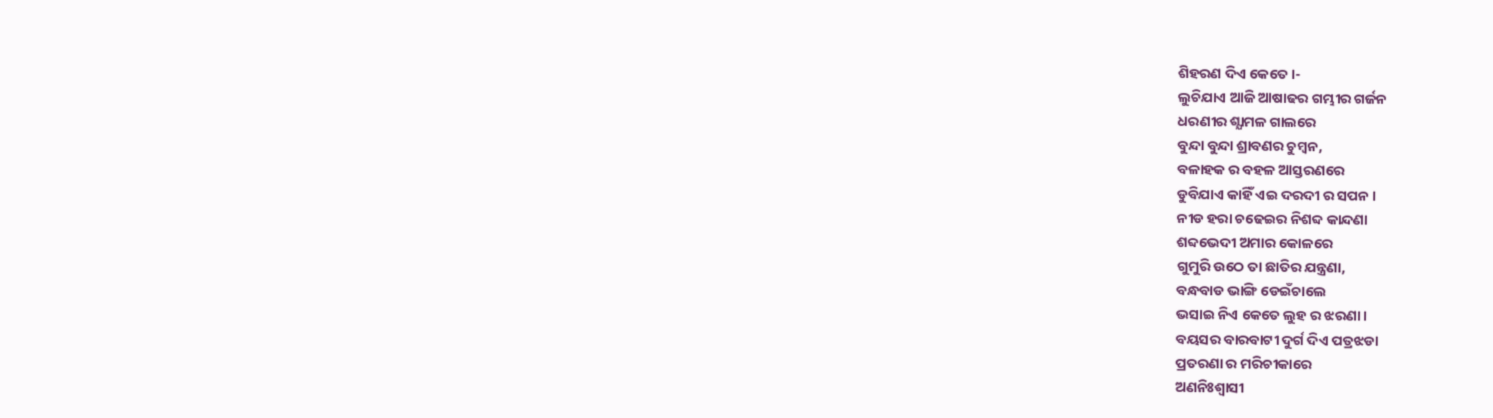ଶିହରଣ ଦିଏ କେତେ ।-
ଲୁଚିଯାଏ ଆଜି ଆଷାଢର ଗମ୍ଭୀର ଗର୍ଜନ
ଧରଣୀର ଶ୍ଯାମଳ ଗାଲରେ
ବୁନ୍ଦା ବୁନ୍ଦା ଶ୍ରାବଣର ଚୁମ୍ବନ,
ବଳାହକ ର ବହଳ ଆସ୍ତରଣରେ
ଡୁବିଯାଏ କାହିଁ ଏଇ ଦରଦୀ ର ସପନ ।
ନୀଡ ହରା ଚଢେଇର ନିଶବ୍ଦ କାନ୍ଦଣା
ଶବ୍ଦଭେଦୀ ଅମାର କୋଳରେ
ଗୁମୁରି ଉଠେ ତା ଛାତିର ଯନ୍ତ୍ରଣା,
ବନ୍ଧବାଡ ଭାଙ୍ଗି ଡେଇଁଚାଲେ
ଭସାଇ ନିଏ କେତେ ଲୁହ ର ଝରଣା ।
ବୟସର ବାରବାଟୀ ଦୁର୍ଗ ଦିଏ ପତ୍ରଝଡା
ପ୍ରତରଣା ର ମରିଚୀକାରେ
ଅଣନିଃଶ୍ବାସୀ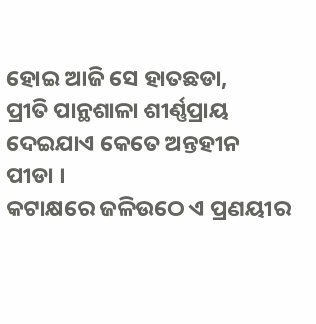ହୋଇ ଆଜି ସେ ହାତଛଡା,
ପ୍ରୀତି ପାନ୍ଥଶାଳା ଶୀର୍ଣ୍ଣପ୍ରାୟ
ଦେଇଯାଏ କେତେ ଅନ୍ତହୀନ ପୀଡା ।
କଟାକ୍ଷରେ ଜଳିଉଠେ ଏ ପ୍ରଣୟୀର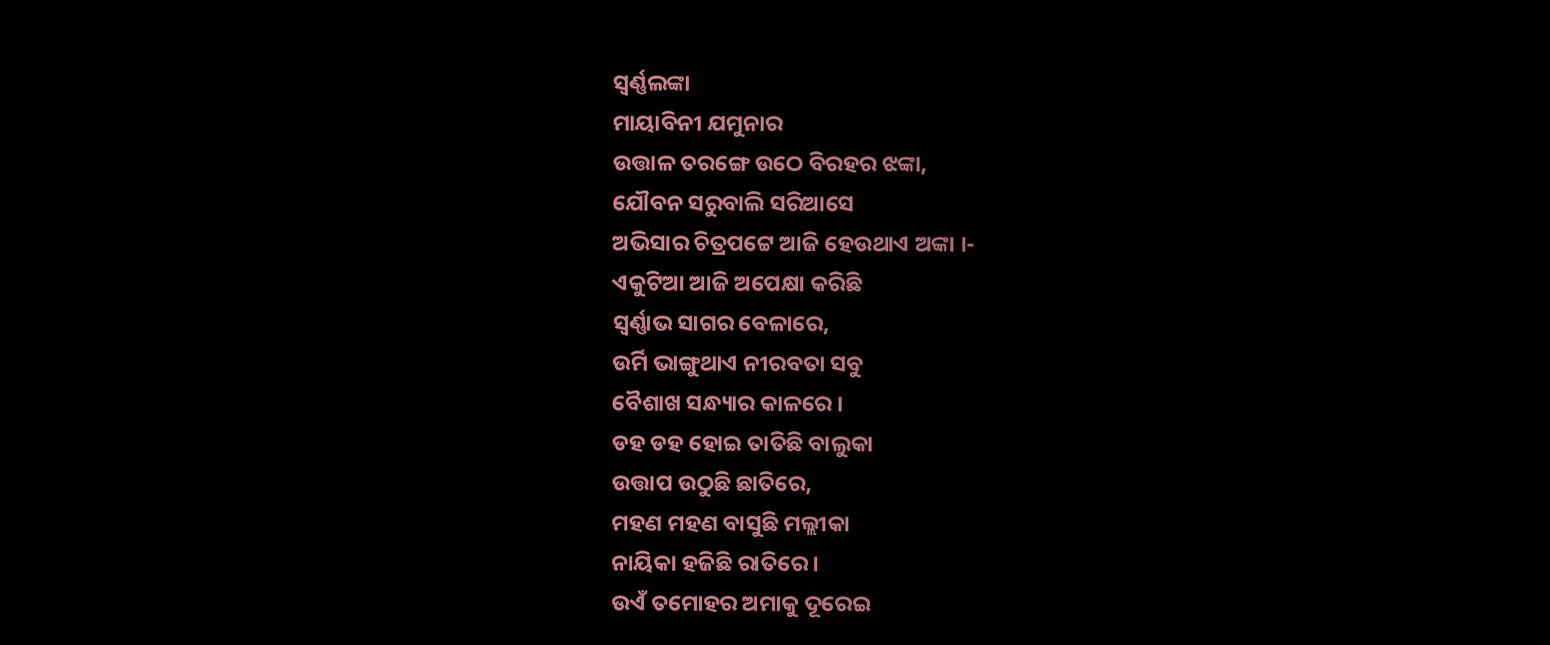ସ୍ବର୍ଣ୍ଣଲଙ୍କା
ମାୟାବିନୀ ଯମୁନାର
ଉତ୍ତାଳ ତରଙ୍ଗେ ଉଠେ ବିରହର ଝଙ୍କା,
ଯୌବନ ସରୁବାଲି ସରିଆସେ
ଅଭିସାର ଚିତ୍ରପଟ୍ଟେ ଆଜି ହେଉଥାଏ ଅଙ୍କା ।-
ଏକୁଟିଆ ଆଜି ଅପେକ୍ଷା କରିଛି
ସ୍ବର୍ଣ୍ଣାଭ ସାଗର ବେଳାରେ,
ଉର୍ମି ଭାଙ୍ଗୁଥାଏ ନୀରବତା ସବୁ
ବୈଶାଖ ସନ୍ଧ୍ୟାର କାଳରେ ।
ଡହ ଡହ ହୋଇ ତାତିଛି ବାଲୁକା
ଉତ୍ତାପ ଉଠୁଛି ଛାତିରେ,
ମହଣ ମହଣ ବାସୁଛି ମଲ୍ଲୀକା
ନାୟିକା ହଜିଛି ରାତିରେ ।
ଉଏଁ ତମୋହର ଅମାକୁ ଦୂରେଇ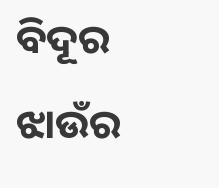ବିଦୂର ଝାଉଁର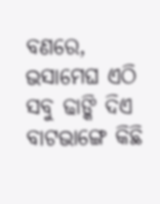ବଣରେ,
ଭସାମେଘ ଏଠି ସବୁ ଢାଙ୍କି ଦିଏ
ବାଟଭାଙ୍ଗେ କିଛି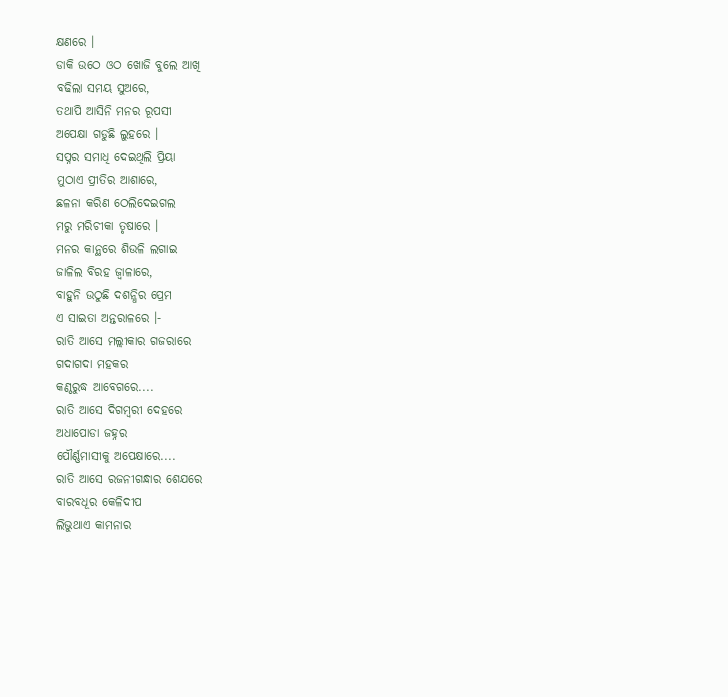କ୍ଷଣରେ ।
ଡାକି ଉଠେ ଓଠ ଖୋଜି ବୁଲେ ଆଖି
ବଢିଲା ସମୟ ସୁଅରେ,
ତଥାପି ଆସିନି ମନର ରୂପସୀ
ଅପେକ୍ଷା ଗଡୁଛି ଲୁହରେ ।
ସପ୍ନର ସମାଧି ଦେଇଥିଲି ପ୍ରିୟା
ମୁଠାଏ ପ୍ରୀତିର ଆଶାରେ,
ଛଳନା କରିଣ ଠେଲିଦେଇଗଲ
ମରୁ ମରିଚୀକା ତୃଷାରେ ।
ମନର କାନ୍ଥରେ ଶିଉଳି ଲଗାଇ
ଜାଳିଲ ବିରହ ଜ୍ବାଳାରେ,
ବାହୁନି ଉଠୁଛି ଦଶନ୍ଧିର ପ୍ରେମ
ଏ ସାଇତା ଅନ୍ତରାଳରେ ।-
ରାତି ଆସେ ମଲ୍ଲୀକାର ଗଜରାରେ
ଗଦାଗଦା ମହକର
କଣ୍ଠରୁଦ୍ଧ ଆବେଗରେ....
ରାତି ଆସେ ଦିଗମ୍ବରୀ ଦେହରେ
ଅଧାପୋଡା ଜହ୍ନର
ପୌର୍ଣ୍ଣମାସୀକୁ ଅପେକ୍ଷାରେ....
ରାତି ଆସେ ରଜନୀଗନ୍ଧାର ଶେଯରେ
ବାରବଧୂର କେଳିଦୀପ
ଲିଭୁଥାଏ କାମନାର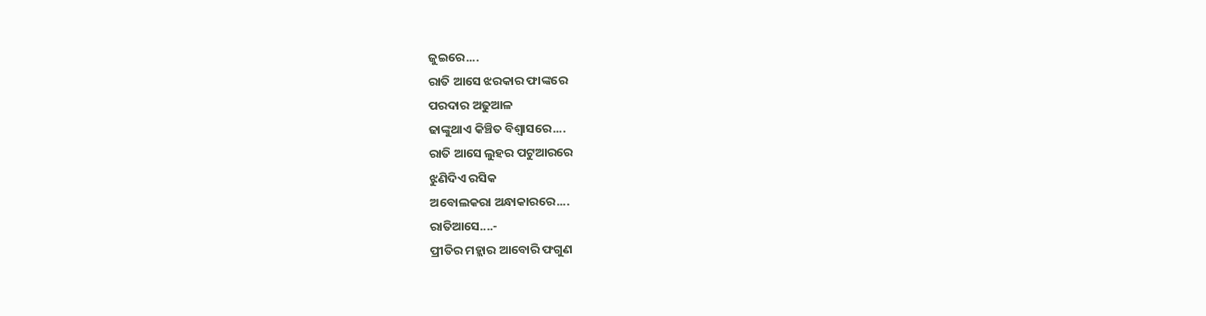ଜୁଇରେ....
ରାତି ଆସେ ଝରକାର ଫାଙ୍କରେ
ପରଦାର ଅଢୁଆଳ
ଢାଙ୍କୁଥାଏ କିଞ୍ଚିତ ବିଶ୍ବାସରେ....
ରାତି ଆସେ ଲୁହର ପଟୁଆରରେ
ଝୁଣିଦିଏ ରସିକ
ଅବୋଲକରା ଅନ୍ଧାକାରରେ....
ରାତିଆସେ....-
ପ୍ରୀତିର ମହ୍ଲାର ଆବୋରି ଫଗୁଣ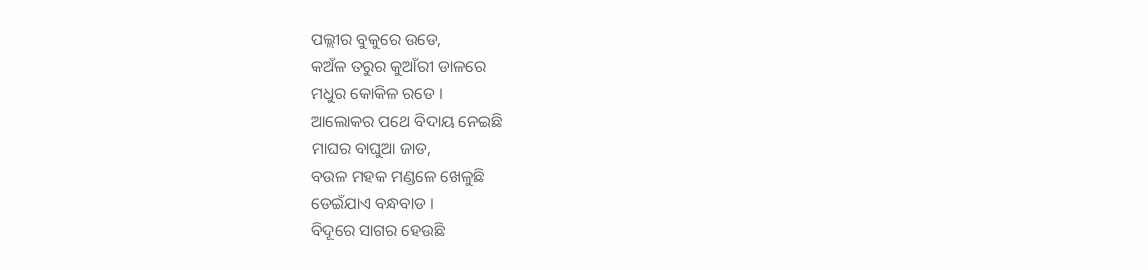ପଲ୍ଲୀର ବୁକୁରେ ଉଡେ,
କଅଁଳ ତରୁର କୁଆଁରୀ ଡାଳରେ
ମଧୁର କୋକିଳ ରଡେ ।
ଆଲୋକର ପଥେ ବିଦାୟ ନେଇଛି
ମାଘର ବାଘୁଆ ଜାଡ,
ବଉଳ ମହକ ମଣ୍ଡଳେ ଖେଳୁଛି
ଡେଇଁଯାଏ ବନ୍ଧବାଡ ।
ବିଦୂରେ ସାଗର ହେଉଛି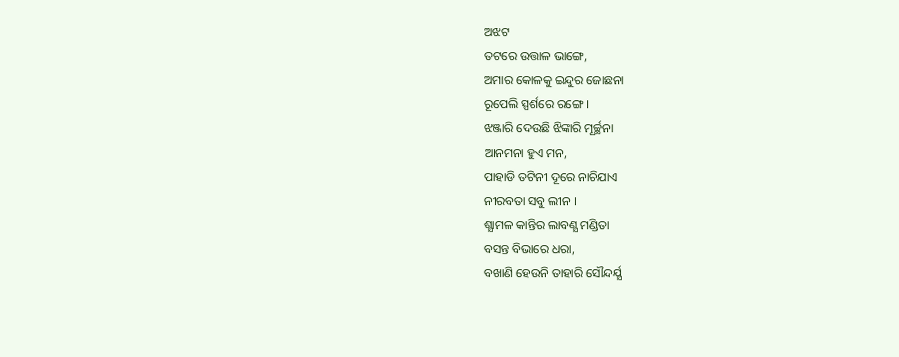ଅଝଟ
ତଟରେ ଉତ୍ତାଳ ଭାଙ୍ଗେ,
ଅମାର କୋଳକୁ ଇନ୍ଦୁର ଜୋଛନା
ରୂପେଲି ସ୍ପର୍ଶରେ ରଙ୍ଗେ ।
ଝଞ୍ଜାରି ଦେଉଛି ଝିଙ୍କାରି ମୂର୍ଚ୍ଛନା
ଆନମନା ହୁଏ ମନ,
ପାହାଡି ତଟିନୀ ଦୂରେ ନାଚିଯାଏ
ନୀରବତା ସବୁ ଲୀନ ।
ଶ୍ଯାମଳ କାନ୍ତିର ଲାବଣ୍ଯ ମଣ୍ଡିତା
ବସନ୍ତ ବିଭାରେ ଧରା,
ବଖାଣି ହେଉନି ତାହାରି ସୌନ୍ଦର୍ଯ୍ଯ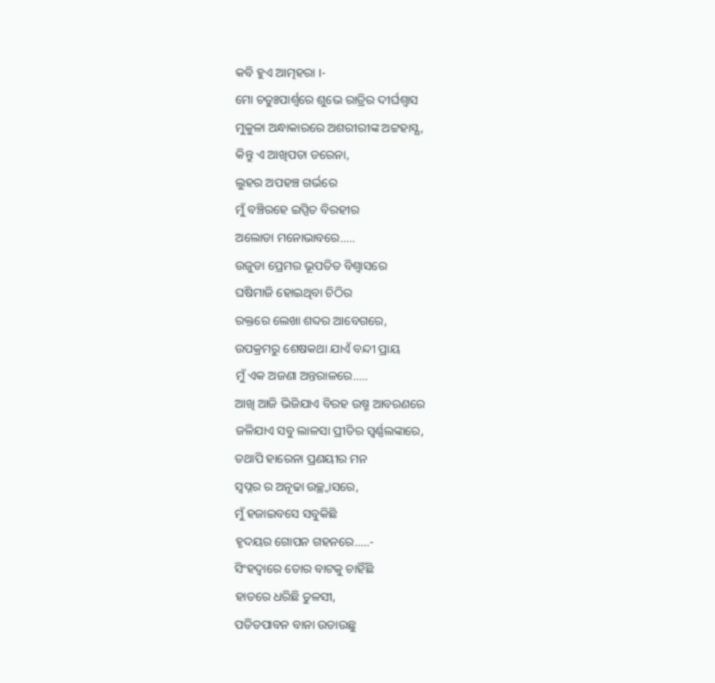କବି ହୁଏ ଆତ୍ମହରା ।-
ମୋ ଚତୁଃପାର୍ଶ୍ଵରେ ଶୁଭେ ରାତ୍ରିର ଦୀର୍ଘଶ୍ବାସ
ମୁକୁଳା ଅନ୍ଧାକାରରେ ଅଶରୀରୀଙ୍କ ଅଟ୍ଟହାସ୍ଯ,
କିନ୍ତୁ ଏ ଆଖିପତା ଡରେନା,
ଲୁହର ଅପହଞ୍ଚ ଗର୍ଭରେ
ମୁଁ ବଞ୍ଚିରହେ ଇପ୍ସିତ ବିରହୀର
ଅଲୋଡା ମନୋଭାବରେ.....
ଉଜୁଡା ପ୍ରେମର ଭୂପତିତ ବିଶ୍ବାସରେ
ଘଷିମାଜି ହୋଇଥିବା ଚିଠିର
ରକ୍ତରେ ଲେଖା ଶବ୍ଦର ଆବେଗରେ,
ଉପକ୍ରମରୁ ଶେଷକଥା ଯାଏଁ ବନ୍ଦୀ ପ୍ରାୟ
ମୁଁ ଏକ ଅଜଣା ଅନ୍ତରାଳରେ.....
ଆଖି ଆଜି ଭିଜିଯାଏ ବିରହ ଉଷ୍ମ ଆବରଣରେ
ଜଳିଯାଏ ସବୁ ଲାଳସା ପ୍ରୀତିର ସ୍ବର୍ଣ୍ଣଲଙ୍କାରେ,
ତଥାପି ହାରେନା ପ୍ରଣୟୀର ମନ
ସ୍ବପ୍ନର ର ଅନୂଢା ଉଚ୍ଛ୍ବାସରେ,
ମୁଁ ହଜାଇବସେ ସବୁକିଛି
ହୃଦୟର ଗୋପନ ଗହନରେ.....-
ସିଂହଦ୍ଵାରେ ତୋର ବାଟକୁ ଚାହିଁଛି
ହାତରେ ଧରିଛି ତୁଳସୀ,
ପତିତପାବନ ବାନା ଉଡାଉଛୁ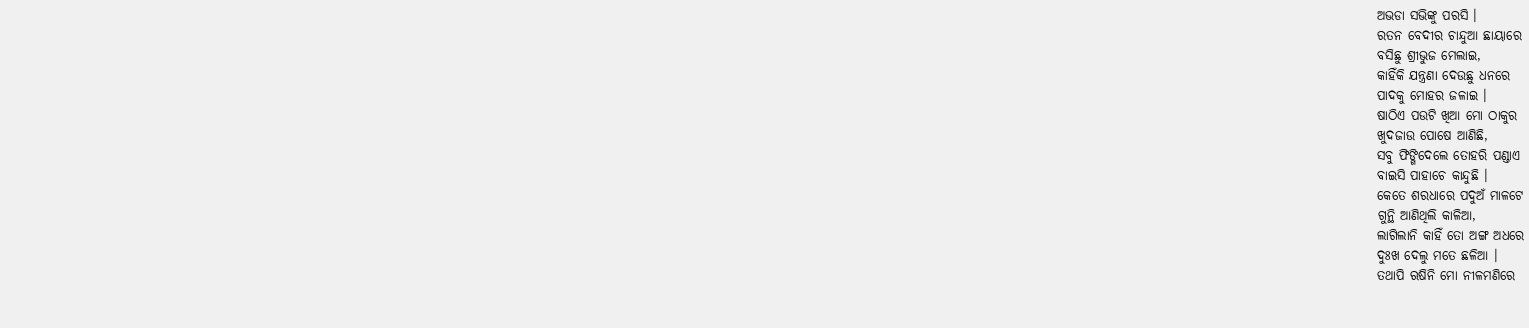ଅଭଡା ସଭିଙ୍କୁ ପରସି ।
ରତନ ବେଦୀର ଚାନ୍ଦୁଆ ଛାୟାରେ
ବସିଛୁ ଶ୍ରୀଭୁଜ ମେଲାଇ,
କାହିଁକି ଯନ୍ତ୍ରଣା ଦେଉଛୁ ଧନରେ
ପାଦକୁ ମୋହର ଜଳାଇ ।
ଷାଠିଏ ପଉଟି ଖିଆ ମୋ ଠାକୁର
ଖୁଦଜାଉ ପୋଷେ ଆଣିଛି,
ସବୁ ଫିଙ୍ଗିଦେଲେ ତୋହରି ପଣ୍ଡାଏ
ବାଇସି ପାହାଚେ କାନ୍ଦୁଛି ।
କେତେ ଶରଧାରେ ପଦୁଅଁ ମାଳଟେ
ଗୁନ୍ଥି ଆଣିଥିଲି କାଳିଆ,
ଲାଗିଲାନି କାହିଁ ତୋ ଅଙ୍ଗ ଅଧରେ
ଦୁଃଖ ଦେଲୁ ମତେ ଛଳିଆ ।
ତଥାପି ଋଷିନି ମୋ ନୀଳମଣିରେ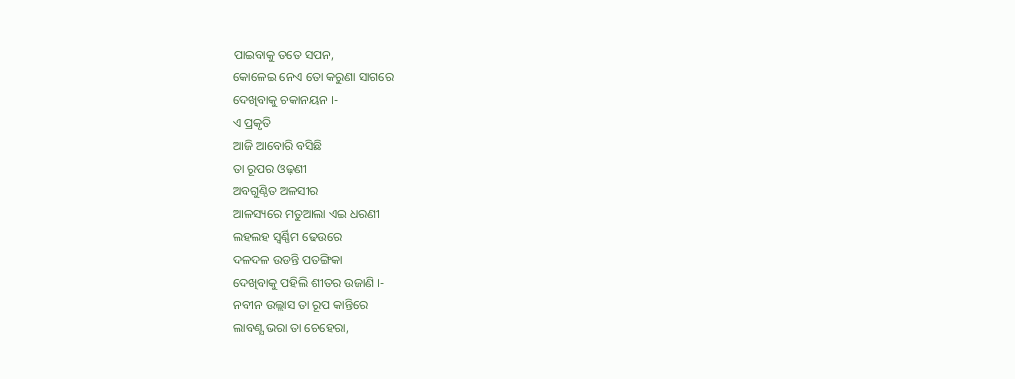ପାଇବାକୁ ତତେ ସପନ,
କୋଳେଇ ନେଏ ତୋ କରୁଣା ସାଗରେ
ଦେଖିବାକୁ ଚକାନୟନ ।-
ଏ ପ୍ରକୃତି
ଆଜି ଆବୋରି ବସିଛି
ତା ରୂପର ଓଢ଼ଣୀ
ଅବଗୁଣ୍ଠିତ ଅଳସୀର
ଆଳସ୍ୟରେ ମତୁଆଲା ଏଇ ଧରଣୀ
ଲହଲହ ସ୍ବର୍ଣ୍ଣିମ ଢେଉରେ
ଦଳଦଳ ଉଡନ୍ତି ପତଙ୍ଗିକା
ଦେଖିବାକୁ ପହିଲି ଶୀତର ଉଜାଣି ।-
ନବୀନ ଉଲ୍ଲାସ ତା ରୂପ କାନ୍ତିରେ
ଲାବଣ୍ଯ ଭରା ତା ଚେହେରା,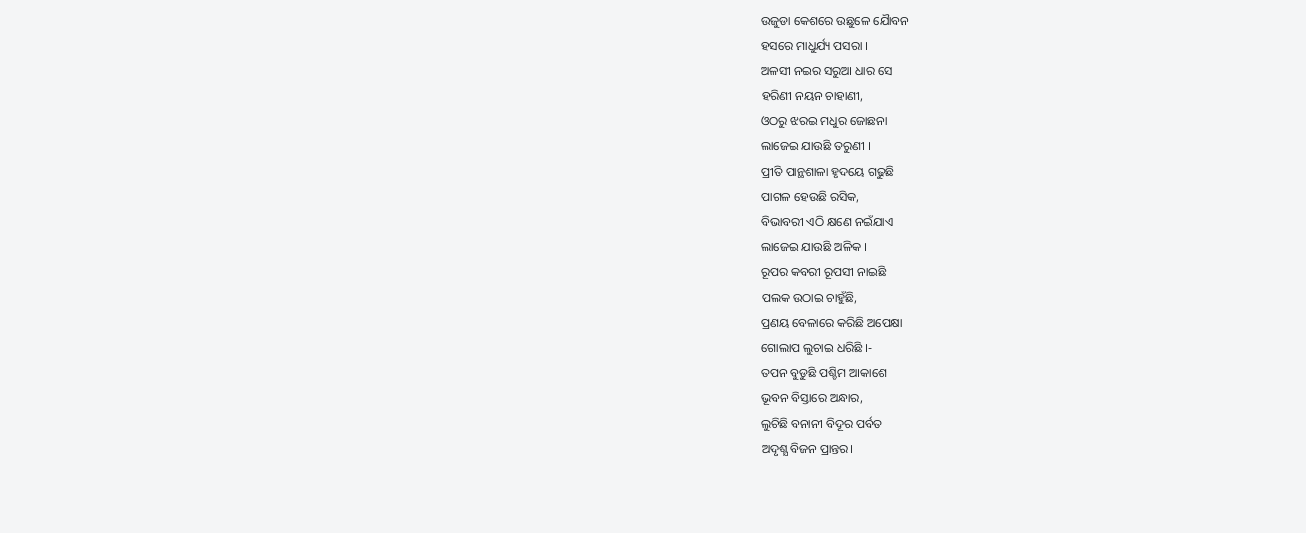ଉଜୁଡା କେଶରେ ଉଛୁଳେ ଯୈାବନ
ହସରେ ମାଧୁର୍ଯ୍ୟ ପସରା ।
ଅଳସୀ ନଇର ସରୁଆ ଧାର ସେ
ହରିଣୀ ନୟନ ଚାହାଣୀ,
ଓଠରୁ ଝରଇ ମଧୁର ଜୋଛନା
ଲାଜେଇ ଯାଉଛି ତରୁଣୀ ।
ପ୍ରୀତି ପାନ୍ଥଶାଳା ହୃଦୟେ ଗଢୁଛି
ପାଗଳ ହେଉଛି ରସିକ,
ବିଭାବରୀ ଏଠି କ୍ଷଣେ ନଇଁଯାଏ
ଲାଜେଇ ଯାଉଛି ଅଳିକ ।
ରୂପର କବରୀ ରୂପସୀ ନାଇଛି
ପଲକ ଉଠାଇ ଚାହୁଁଛି,
ପ୍ରଣୟ ବେଳାରେ କରିଛି ଅପେକ୍ଷା
ଗୋଲାପ ଲୁଚାଇ ଧରିଛି ।-
ତପନ ବୁଡୁଛି ପଶ୍ଚିମ ଆକାଶେ
ଭୂବନ ବିସ୍ତାରେ ଅନ୍ଧାର,
ଲୁଚିଛି ବନାନୀ ବିଦୂର ପର୍ବତ
ଅଦୃଶ୍ଯ ବିଜନ ପ୍ରାନ୍ତର।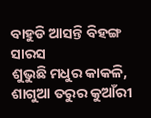ବାହୁଡି ଆସନ୍ତି ବିହଙ୍ଗ ସାରସ
ଶୁଭୁଛି ମଧୁର କାକଳି,
ଶାଗୁଆ ତରୁର କୁଆଁରୀ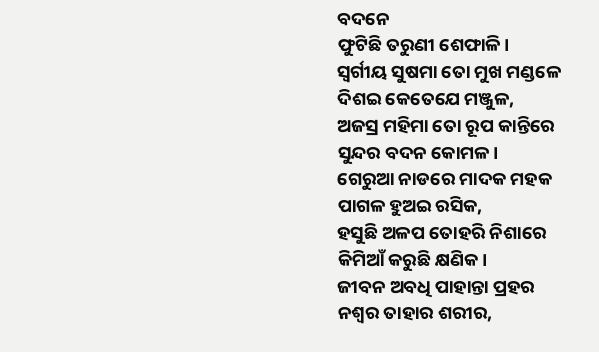ବଦନେ
ଫୁଟିଛି ତରୁଣୀ ଶେଫାଳି।
ସ୍ବର୍ଗୀୟ ସୁଷମା ତୋ ମୁଖ ମଣ୍ଡଳେ
ଦିଶଇ କେତେଯେ ମଞ୍ଜୁଳ,
ଅଜସ୍ର ମହିମା ତୋ ରୂପ କାନ୍ତିରେ
ସୁନ୍ଦର ବଦନ କୋମଳ।
ଗେରୁଆ ନାଡରେ ମାଦକ ମହକ
ପାଗଳ ହୁଅଇ ରସିକ,
ହସୁଛି ଅଳପ ତୋହରି ନିଶାରେ
କିମିଆଁ କରୁଛି କ୍ଷଣିକ।
ଜୀବନ ଅବଧି ପାହାନ୍ତା ପ୍ରହର
ନଶ୍ବର ତାହାର ଶରୀର,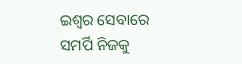ଇଶ୍ବର ସେବାରେ ସମର୍ପି ନିଜକୁ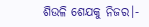ଶିଉଳି ଶେଯକୁ ନିଜର।-